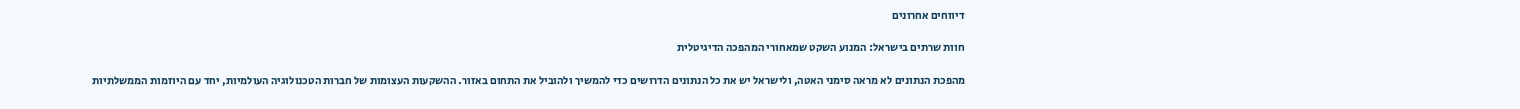דיווחים אחרונים

חוות שרתים בישראל: המנוע השקט שמאחורי המהפכה הדיגיטלית

מהפכת הנתונים לא מראה סימני האטה, ולישראל יש את כל הנתונים הדרושים כדי להמשיך ולהוביל את התחום באזור. ההשקעות העצומות של חברות הטכנולוגיה העולמיות, יחד עם היוזמות הממשלתיות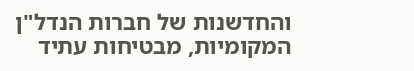והחדשנות של חברות הנדל"ן המקומיות, מבטיחות עתיד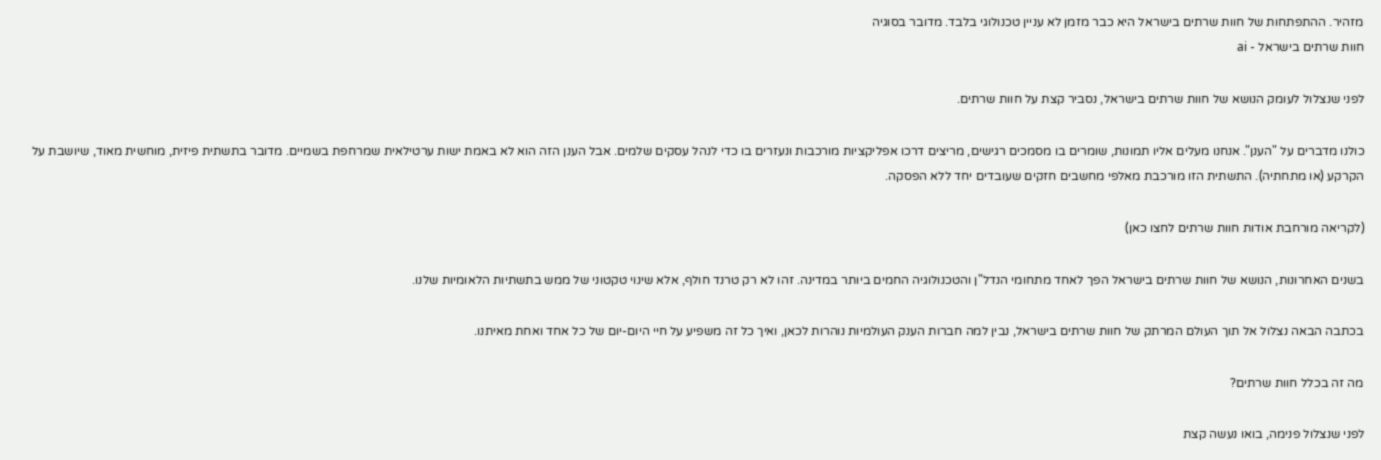מזהיר. ההתפתחות של חוות שרתים בישראל היא כבר מזמן לא עניין טכנולוגי בלבד. מדובר בסוגיה
חוות שרתים בישראל - ai

לפני שנצלול לעומק הנושא של חוות שרתים בישראל, נסביר קצת על חוות שרתים.

כולנו מדברים על "הענן". אנחנו מעלים אליו תמונות, שומרים בו מסמכים רגישים, מריצים דרכו אפליקציות מורכבות ונעזרים בו כדי לנהל עסקים שלמים. אבל הענן הזה הוא לא באמת ישות ערטילאית שמרחפת בשמיים. מדובר בתשתית פיזית, מוחשית מאוד, שיושבת על הקרקע (או מתחתיה). התשתית הזו מורכבת מאלפי מחשבים חזקים שעובדים יחד ללא הפסקה.

(לקריאה מורחבת אודות חוות שרתים לחצו כאן)

בשנים האחרונות, הנושא של חוות שרתים בישראל הפך לאחד מתחומי הנדל"ן והטכנולוגיה החמים ביותר במדינה. זהו לא רק טרנד חולף, אלא שינוי טקטוני של ממש בתשתיות הלאומיות שלנו.

בכתבה הבאה נצלול אל תוך העולם המרתק של חוות שרתים בישראל, נבין למה חברות הענק העולמיות נוהרות לכאן, ואיך כל זה משפיע על חיי היום-יום של כל אחד ואחת מאיתנו.

מה זה בכלל חוות שרתים?

לפני שנצלול פנימה, בואו נעשה קצת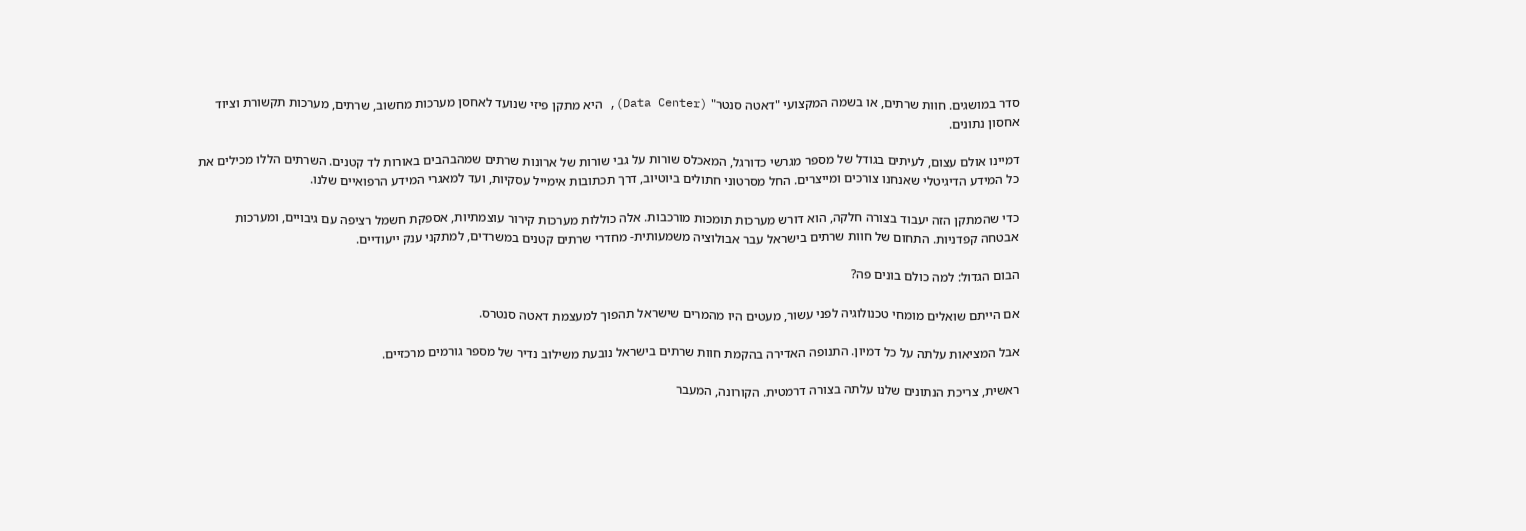סדר במושגים. חוות שרתים, או בשמה המקצועי "דאטה סנטר" (Data Center), היא מתקן פיזי שנועד לאחסן מערכות מחשוב, שרתים, מערכות תקשורת וציוד אחסון נתונים.

דמיינו אולם עצום, לעיתים בגודל של מספר מגרשי כדורגל, המאכלס שורות על גבי שורות של ארונות שרתים שמהבהבים באורות לד קטנים. השרתים הללו מכילים את כל המידע הדיגיטלי שאנחנו צורכים ומייצרים. החל מסרטוני חתולים ביוטיוב, דרך תכתובות אימייל עסקיות, ועד למאגרי המידע הרפואיים שלנו.

כדי שהמתקן הזה יעבוד בצורה חלקה, הוא דורש מערכות תומכות מורכבות. אלה כוללות מערכות קירור עוצמתיות, אספקת חשמל רציפה עם גיבויים, ומערכות אבטחה קפדניות. התחום של חוות שרתים בישראל עבר אבולוציה משמעותית- מחדרי שרתים קטנים במשרדים, למתקני ענק ייעודיים.

הבום הגדול: למה כולם בונים פה?

אם הייתם שואלים מומחי טכנולוגיה לפני עשור, מעטים היו מהמרים שישראל תהפוך למעצמת דאטה סנטרס.

אבל המציאות עלתה על כל דמיון. התנופה האדירה בהקמת חוות שרתים בישראל נובעת משילוב נדיר של מספר גורמים מרכזיים.

ראשית, צריכת הנתונים שלנו עלתה בצורה דרמטית. הקורונה, המעבר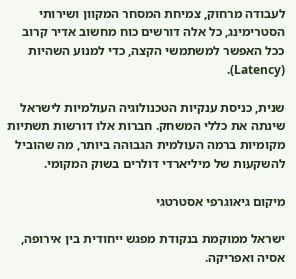לעבודה מרחוק, צמיחת המסחר המקוון ושירותי הסטרימינג, כל אלה דורשים כוח מחשוב אדיר קרוב ככל האפשר למשתמשי הקצה, כדי למנוע השהיות (Latency).

שנית, כניסת ענקיות הטכנולוגיה העולמיות לישראל שינתה את כללי המשחק. חברות אלו דורשות תשתיות מקומיות ברמה העולמית הגבוהה ביותר, מה שהוביל להשקעות של מיליארדי דולרים בשוק המקומי.

מיקום גיאוגרפי אסטרטגי

ישראל ממוקמת בנקודת מפגש ייחודית בין אירופה, אסיה ואפריקה.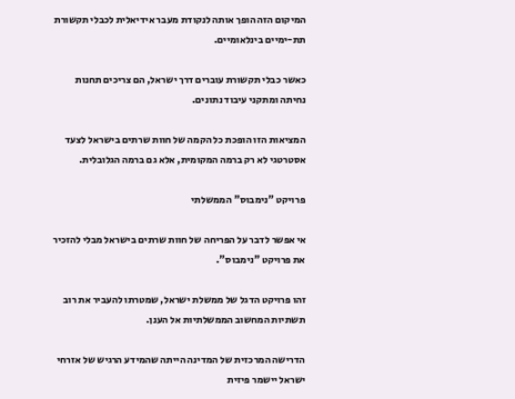המיקום הזה הופך אותה לנקודת מעבר אידיאלית לכבלי תקשורת תת-ימיים בינלאומיים.

כאשר כבלי תקשורת עוברים דרך ישראל, הם צריכים תחנות נחיתה ומתקני עיבוד נתונים.

המציאות הזו הופכת כל הקמה של חוות שרתים בישראל לצעד אסטרטגי לא רק ברמה המקומית, אלא גם ברמה הגלובלית.

פרויקט "נימבוס" הממשלתי

אי אפשר לדבר על הפריחה של חוות שרתים בישראל מבלי להזכיר את פרויקט "נימבוס".

זהו פרויקט הדגל של ממשלת ישראל, שמטרתו להעביר את רוב תשתיות המחשוב הממשלתיות אל הענן.

הדרישה המרכזית של המדינה הייתה שהמידע הרגיש של אזרחי ישראל יישמר פיזית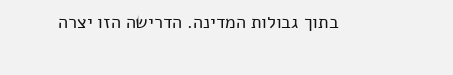בתוך גבולות המדינה. הדרישה הזו יצרה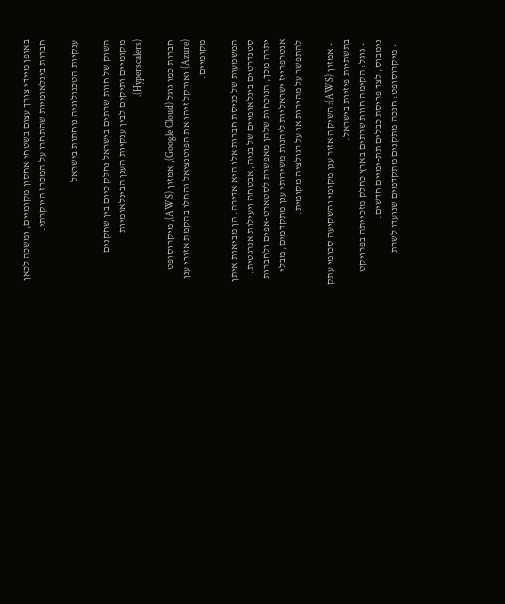באופן מיידי צורך עצום בשטחי אחסון מקומיים, ומשכה לכאן חברות בינלאומיות שהתחרו על המכרז היוקרתי.

ענקיות הטכנולוגיה נוחתות בישראל

השוק של חוות שרתים בישראל נחלק כיום בין שחקנים מקומיים ותיקים לבין ענקיות הענן הבינלאומיות (Hyperscalers).

חברות כמו גוגל (Google Cloud), אמזון (AWS), מיקרוסופט (Azure) ואורקל זיהו את הפוטנציאל והחלו בהקמת אזורי ענן מקומיים.

המשמעות של כניסת חברות אלו היא אדירה. הן מביאות איתן סטנדרטים בינלאומיים של בניה, אבטחה ויעילות אנרגטית. יתרה מכך, הנוכחות שלהן מאפשרת לסטארט-אפים ולחברות אנטרפרייז ישראליות ליהנות משירותי ענן מתקדמים, מבלי להתפשר על מהירות או על רגולציה מקומית.

  • אמזון (AWS): השיקה אזור ענן מקומי והשקיעה סכומי עתק בתשתיות פיזיות בישראל.
  • גוגל: הקימה חוות שרתים בארץ כחלק מזכייתה בפרויקט נימבוס, לצד פריסת כבלים תת-ימיים חדשים.
  • מיקרוסופט: חנכה מתקנים מתקדמים שנועדו לשרת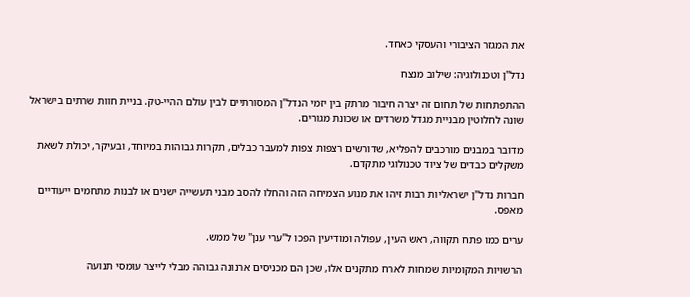את המגזר הציבורי והעסקי כאחד.

נדל"ן וטכנולוגיה: שילוב מנצח

ההתפתחות של תחום זה יצרה חיבור מרתק בין יזמי הנדל"ן המסורתיים לבין עולם ההיי-טק. בניית חוות שרתים בישראל שונה לחלוטין מבניית מגדל משרדים או שכונת מגורים.

מדובר במבנים מורכבים להפליא, שדורשים רצפות צפות למעבר כבלים, תקרות גבוהות במיוחד, ובעיקר, יכולת לשאת משקלים כבדים של ציוד טכנולוגי מתקדם.

חברות נדל"ן ישראליות רבות זיהו את מנוע הצמיחה הזה והחלו להסב מבני תעשייה ישנים או לבנות מתחמים ייעודיים מאפס.

ערים כמו פתח תקווה, ראש העין, עפולה ומודיעין הפכו ל"ערי ענן" של ממש.

הרשויות המקומיות שמחות לארח מתקנים אלו, שכן הם מכניסים ארנונה גבוהה מבלי לייצר עומסי תנועה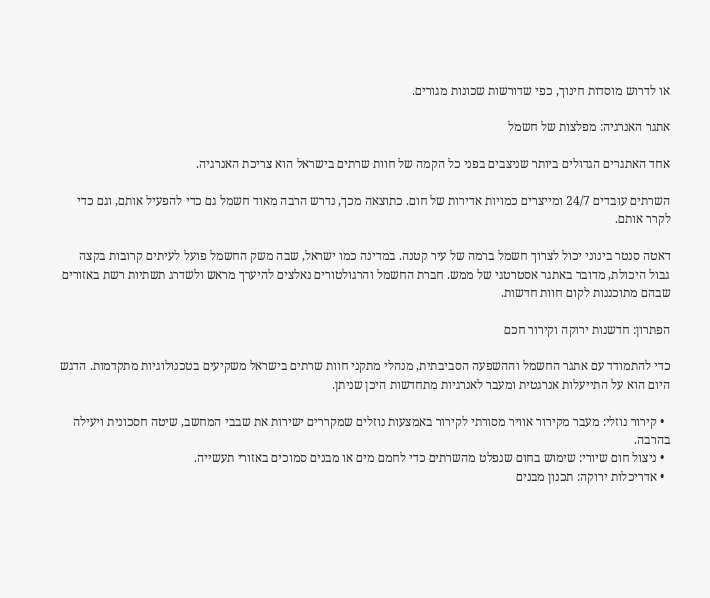או לדרוש מוסדות חינוך, כפי שדורשות שכונות מגורים.

אתגר האנרגיה: מפלצות של חשמל

אחד האתגרים הגדולים ביותר שניצבים בפני כל הקמה של חוות שרתים בישראל הוא צריכת האנרגיה.

השרתים עובדים 24/7 ומייצרים כמויות אדירות של חום. כתוצאה מכך, נדרש הרבה מאוד חשמל גם כדי להפעיל אותם, וגם כדי לקרר אותם.

דאטה סנטר בינוני יכול לצרוך חשמל ברמה של עיר קטנה. במדינה כמו ישראל, שבה משק החשמל פועל לעיתים קרובות בקצה גבול היכולת, מדובר באתגר אסטרטגי של ממש. חברת החשמל והרגולטורים נאלצים להיערך מראש ולשדרג תשתיות רשת באזורים שבהם מתוכננות לקום חוות חדשות.

הפתרון: חדשנות ירוקה וקירור חכם

כדי להתמודד עם אתגר החשמל וההשפעה הסביבתית, מנהלי מתקני חוות שרתים בישראל משקיעים בטכנולוגיות מתקדמות. הדגש היום הוא על התייעלות אנרגטית ומעבר לאנרגיות מתחדשות היכן שניתן.

  • קירור נוזלי: מעבר מקירור אוויר מסורתי לקירור באמצעות נוזלים שמקררים ישירות את שבבי המחשב, שיטה חסכונית ויעילה בהרבה.
  • ניצול חום שיורי: שימוש בחום שנפלט מהשרתים כדי לחמם מים או מבנים סמוכים באזורי תעשייה.
  • אדריכלות ירוקה: תכנון מבנים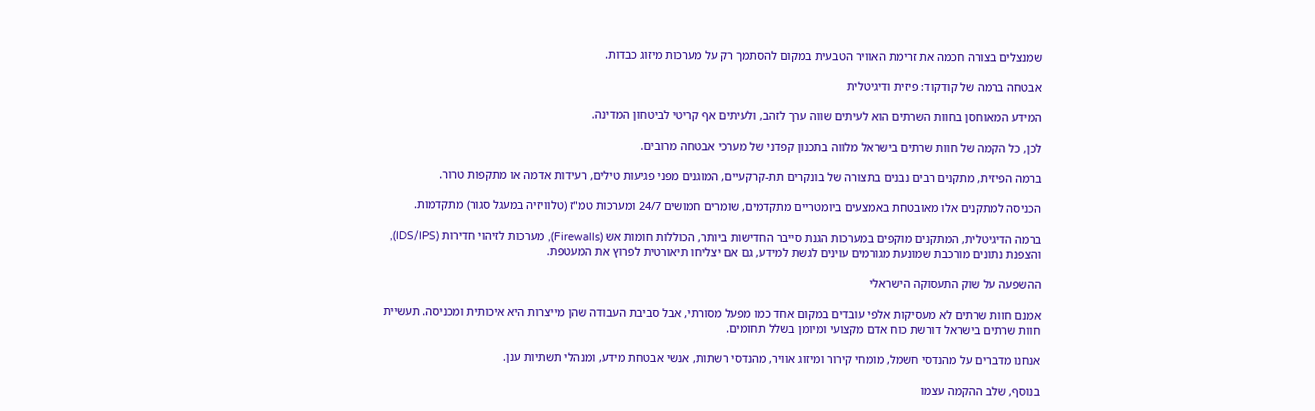שמנצלים בצורה חכמה את זרימת האוויר הטבעית במקום להסתמך רק על מערכות מיזוג כבדות.

אבטחה ברמה של קודקוד: פיזית ודיגיטלית

המידע המאוחסן בחוות השרתים הוא לעיתים שווה ערך לזהב, ולעיתים אף קריטי לביטחון המדינה.

לכן, כל הקמה של חוות שרתים בישראל מלווה בתכנון קפדני של מערכי אבטחה מרובים.

ברמה הפיזית, מתקנים רבים נבנים בתצורה של בונקרים תת-קרקעיים, המוגנים מפני פגיעות טילים, רעידות אדמה או מתקפות טרור.

הכניסה למתקנים אלו מאובטחת באמצעים ביומטריים מתקדמים, שומרים חמושים 24/7 ומערכות טמ"ז (טלוויזיה במעגל סגור) מתקדמות.

ברמה הדיגיטלית, המתקנים מוקפים במערכות הגנת סייבר החדישות ביותר, הכוללות חומות אש (Firewalls), מערכות לזיהוי חדירות (IDS/IPS), והצפנת נתונים מורכבת שמונעת מגורמים עוינים לגשת למידע, גם אם יצליחו תיאורטית לפרוץ את המעטפת.

ההשפעה על שוק התעסוקה הישראלי

אמנם חוות שרתים לא מעסיקות אלפי עובדים במקום אחד כמו מפעל מסורתי, אבל סביבת העבודה שהן מייצרות היא איכותית ומכניסה. תעשיית חוות שרתים בישראל דורשת כוח אדם מקצועי ומיומן בשלל תחומים.

אנחנו מדברים על מהנדסי חשמל, מומחי קירור ומיזוג אוויר, מהנדסי רשתות, אנשי אבטחת מידע, ומנהלי תשתיות ענן.

בנוסף, שלב ההקמה עצמו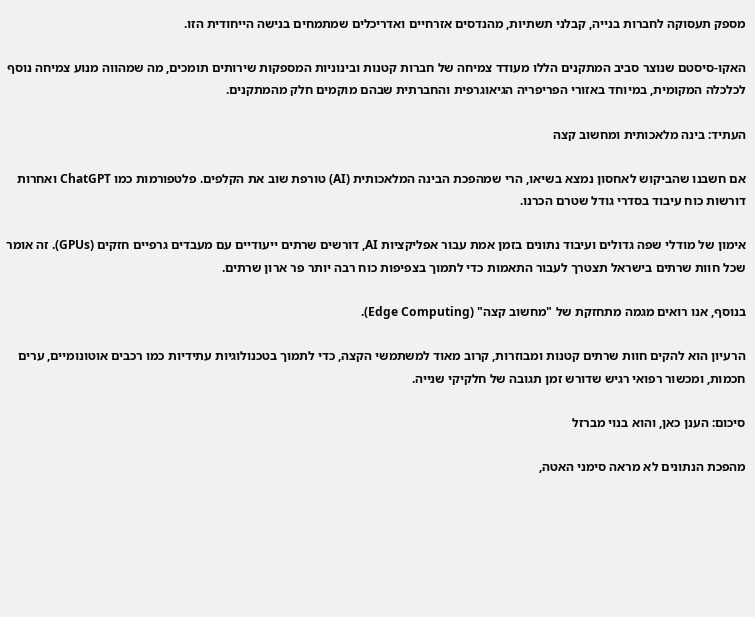מספק תעסוקה לחברות בנייה, קבלני תשתיות, מהנדסים אזרחיים ואדריכלים שמתמחים בנישה הייחודית הזו.

האקו-סיסטם שנוצר סביב המתקנים הללו מעודד צמיחה של חברות קטנות ובינוניות המספקות שירותים תומכים, מה שמהווה מנוע צמיחה נוסף לכלכלה המקומית, במיוחד באזורי הפריפריה הגיאוגרפית והחברתית שבהם מוקמים חלק מהמתקנים.

העתיד: בינה מלאכותית ומחשוב קצה

אם חשבנו שהביקוש לאחסון נמצא בשיאו, הרי שמהפכת הבינה המלאכותית (AI) טורפת שוב את הקלפים. פלטפורמות כמו ChatGPT ואחרות דורשות כוח עיבוד בסדרי גודל שטרם הכרנו.

אימון של מודלי שפה גדולים ועיבוד נתונים בזמן אמת עבור אפליקציות AI, דורשים שרתים ייעודיים עם מעבדים גרפיים חזקים (GPUs). זה אומר שכל חוות שרתים בישראל תצטרך לעבור התאמות כדי לתמוך בצפיפות כוח רבה יותר פר ארון שרתים.

בנוסף, אנו רואים מגמה מתחזקת של "מחשוב קצה" (Edge Computing).

הרעיון הוא להקים חוות שרתים קטנות ומבוזרות, קרוב מאוד למשתמשי הקצה, כדי לתמוך בטכנולוגיות עתידיות כמו רכבים אוטונומיים, ערים חכמות, ומכשור רפואי רגיש שדורש זמן תגובה של חלקיקי שנייה.

סיכום: הענן כאן, והוא בנוי מברזל

מהפכת הנתונים לא מראה סימני האטה,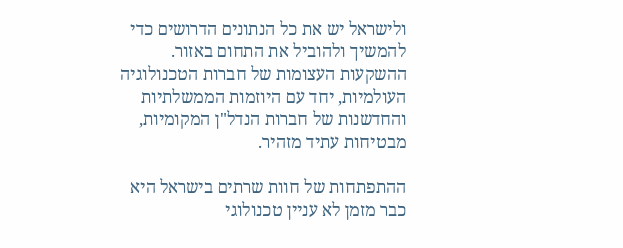ולישראל יש את כל הנתונים הדרושים כדי להמשיך ולהוביל את התחום באזור. ההשקעות העצומות של חברות הטכנולוגיה העולמיות, יחד עם היוזמות הממשלתיות והחדשנות של חברות הנדל"ן המקומיות, מבטיחות עתיד מזהיר.

ההתפתחות של חוות שרתים בישראל היא כבר מזמן לא עניין טכנולוגי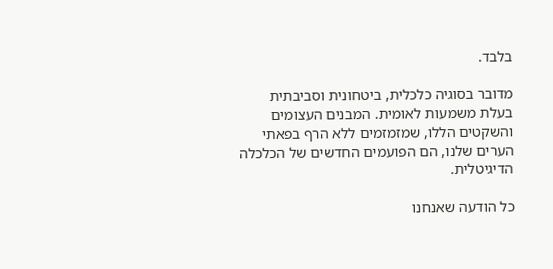בלבד.

מדובר בסוגיה כלכלית, ביטחונית וסביבתית בעלת משמעות לאומית. המבנים העצומים והשקטים הללו, שמזמזמים ללא הרף בפאתי הערים שלנו, הם הפועמים החדשים של הכלכלה הדיגיטלית.

כל הודעה שאנחנו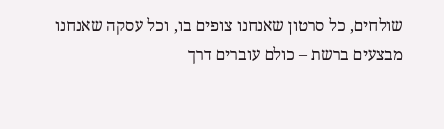שולחים, כל סרטון שאנחנו צופים בו, וכל עסקה שאנחנו מבצעים ברשת – כולם עוברים דרך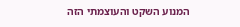המנוע השקט והעוצמתי הזה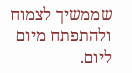שממשיך לצמוח ולהתפתח מיום ליום.